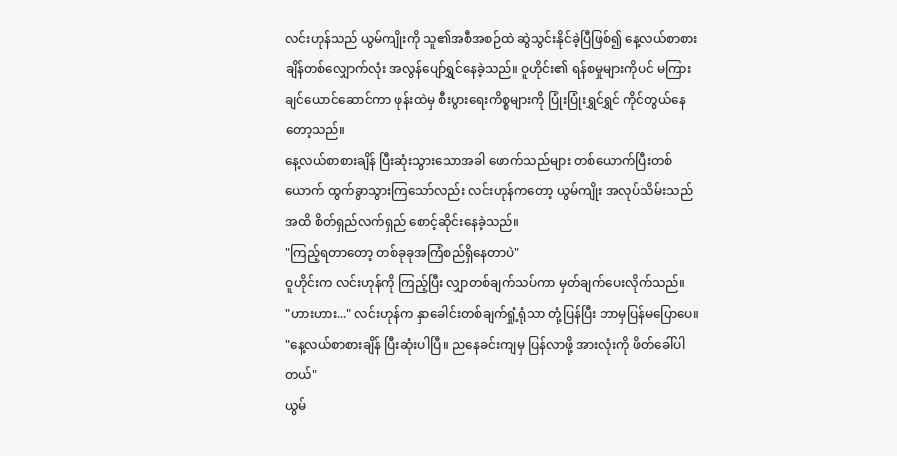လင်းဟုန်သည် ယွမ်ကျိုးကို သူ၏အစီအစဉ်ထဲ ဆွဲသွင်းနိုင်ခဲ့ပြီဖြစ်၍ နေ့လယ်စာစားချိန်တစ်လျှောက်လုံး အလွန်ပျော်ရွှင်နေခဲ့သည်။ ဝူဟိုင်း၏ ရန်စမှုများကိုပင် မကြားချင်ယောင်ဆောင်ကာ ဖုန်းထဲမှ စီးပွားရေးကိစ္စများကို ပြုံးပြုံးရွှင်ရွှင် ကိုင်တွယ်နေတော့သည်။
နေ့လယ်စာစားချိန် ပြီးဆုံးသွားသောအခါ ဖောက်သည်များ တစ်ယောက်ပြီးတစ်ယောက် ထွက်ခွာသွားကြသော်လည်း လင်းဟုန်ကတော့ ယွမ်ကျိုး အလုပ်သိမ်းသည်အထိ စိတ်ရှည်လက်ရှည် စောင့်ဆိုင်းနေခဲ့သည်။
"ကြည့်ရတာတော့ တစ်ခုခုအကြံစည်ရှိနေတာပဲ"
ဝူဟိုင်းက လင်းဟုန်ကို ကြည့်ပြီး လျှာတစ်ချက်သပ်ကာ မှတ်ချက်ပေးလိုက်သည်။
"ဟားဟား..." လင်းဟုန်က နှာခေါင်းတစ်ချက်ရှုံ့ရုံသာ တုံ့ပြန်ပြီး ဘာမှပြန်မပြောပေ။
"နေ့လယ်စာစားချိန် ပြီးဆုံးပါပြီ။ ညနေခင်းကျမှ ပြန်လာဖို့ အားလုံးကို ဖိတ်ခေါ်ပါတယ်"
ယွမ်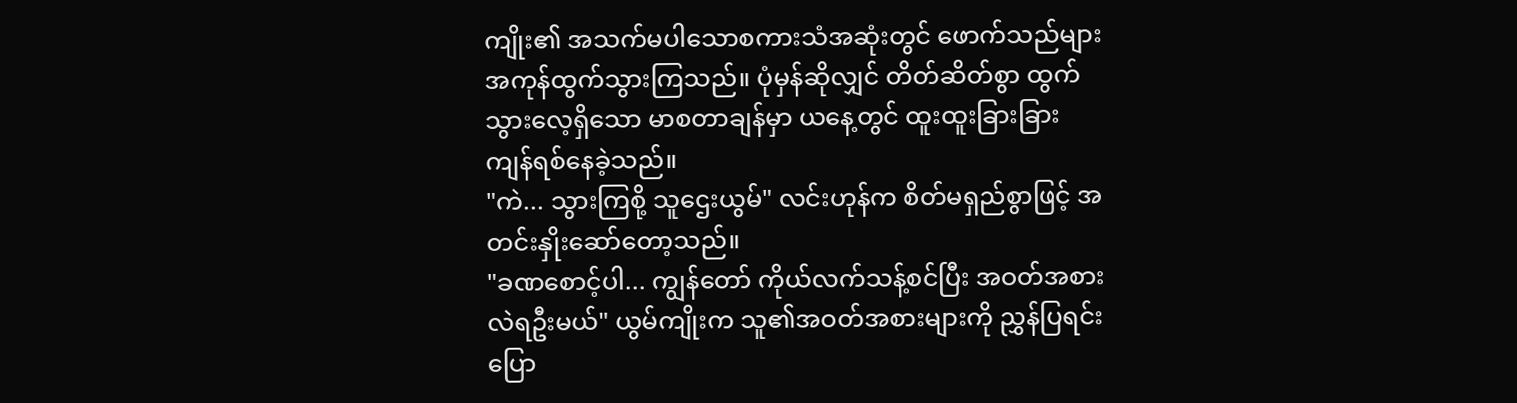ကျိုး၏ အသက်မပါသောစကားသံအဆုံးတွင် ဖောက်သည်များ အကုန်ထွက်သွားကြသည်။ ပုံမှန်ဆိုလျှင် တိတ်ဆိတ်စွာ ထွက်သွားလေ့ရှိသော မာစတာချန်မှာ ယနေ့တွင် ထူးထူးခြားခြား ကျန်ရစ်နေခဲ့သည်။
"ကဲ... သွားကြစို့ သူဌေးယွမ်" လင်းဟုန်က စိတ်မရှည်စွာဖြင့် အတင်းနှိုးဆော်တော့သည်။
"ခဏစောင့်ပါ... ကျွန်တော် ကိုယ်လက်သန့်စင်ပြီး အဝတ်အစားလဲရဦးမယ်" ယွမ်ကျိုးက သူ၏အဝတ်အစားများကို ညွှန်ပြရင်း ပြော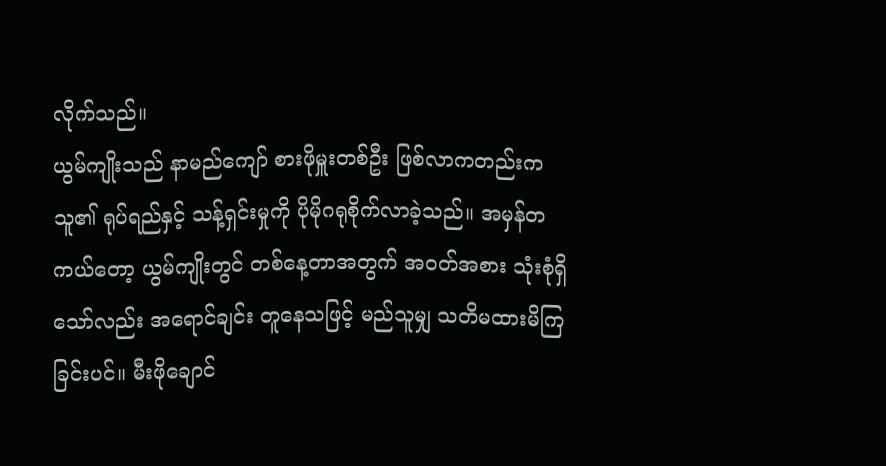လိုက်သည်။
ယွမ်ကျိုးသည် နာမည်ကျော် စားဖိုမှူးတစ်ဦး ဖြစ်လာကတည်းက သူ၏ ရုပ်ရည်နှင့် သန့်ရှင်းမှုကို ပိုမိုဂရုစိုက်လာခဲ့သည်။ အမှန်တကယ်တော့ ယွမ်ကျိုးတွင် တစ်နေ့တာအတွက် အဝတ်အစား သုံးစုံရှိသော်လည်း အရောင်ချင်း တူနေသဖြင့် မည်သူမျှ သတိမထားမိကြခြင်းပင်။ မီးဖိုချောင်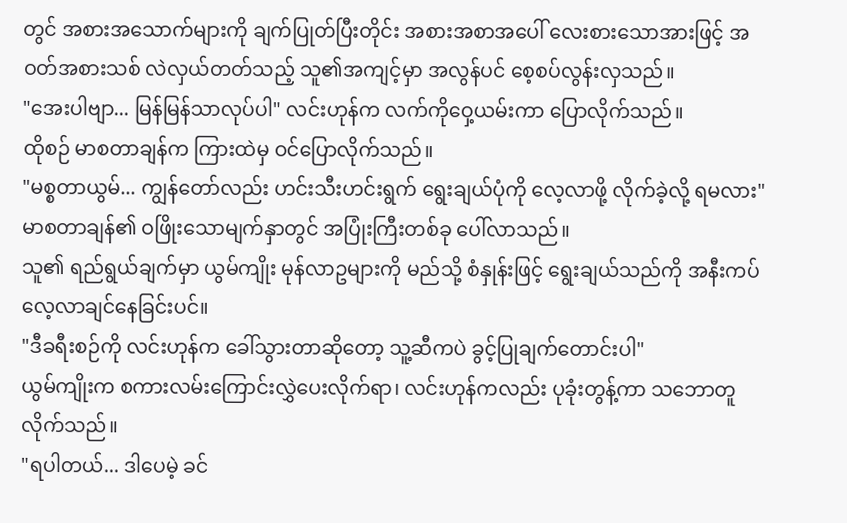တွင် အစားအသောက်များကို ချက်ပြုတ်ပြီးတိုင်း အစားအစာအပေါ် လေးစားသောအားဖြင့် အဝတ်အစားသစ် လဲလှယ်တတ်သည့် သူ၏အကျင့်မှာ အလွန်ပင် စေ့စပ်လွန်းလှသည်။
"အေးပါဗျာ... မြန်မြန်သာလုပ်ပါ" လင်းဟုန်က လက်ကိုဝှေ့ယမ်းကာ ပြောလိုက်သည်။
ထိုစဉ် မာစတာချန်က ကြားထဲမှ ဝင်ပြောလိုက်သည်။
"မစ္စတာယွမ်... ကျွန်တော်လည်း ဟင်းသီးဟင်းရွက် ရွေးချယ်ပုံကို လေ့လာဖို့ လိုက်ခဲ့လို့ ရမလား"
မာစတာချန်၏ ဝဖြိုးသောမျက်နှာတွင် အပြုံးကြီးတစ်ခု ပေါ်လာသည်။
သူ၏ ရည်ရွယ်ချက်မှာ ယွမ်ကျိုး မုန်လာဥများကို မည်သို့ စံနှုန်းဖြင့် ရွေးချယ်သည်ကို အနီးကပ် လေ့လာချင်နေခြင်းပင်။
"ဒီခရီးစဉ်ကို လင်းဟုန်က ခေါ်သွားတာဆိုတော့ သူ့ဆီကပဲ ခွင့်ပြုချက်တောင်းပါ"
ယွမ်ကျိုးက စကားလမ်းကြောင်းလွှဲပေးလိုက်ရာ၊ လင်းဟုန်ကလည်း ပုခုံးတွန့်ကာ သဘောတူလိုက်သည်။
"ရပါတယ်... ဒါပေမဲ့ ခင်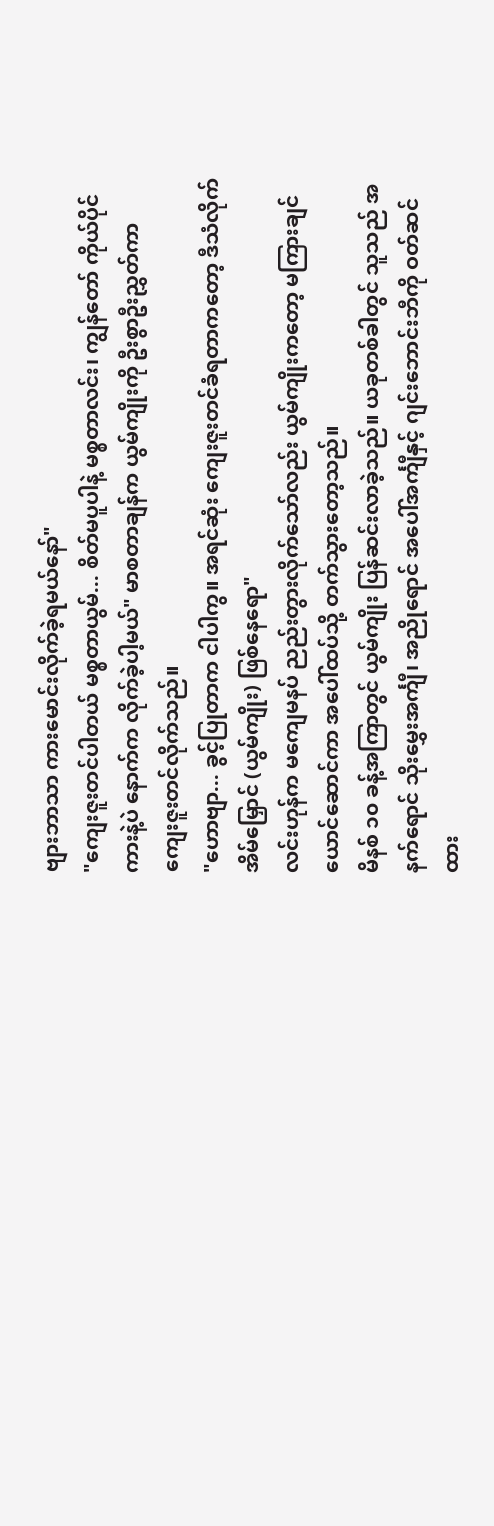ဗျားဘာသာ ကားမောင်းလိုက်ခဲ့ရမယ်နော်"
"ကျေးဇူးတင်ပါတယ် မစ္စတာယွမ်... စိတ်မပူပါနဲ့ မစ္စတာလင်း၊ ကျွန်တော် ကိုယ်ပိုင်ကားနဲ့ပဲ နောက်က လိုက်ခဲ့ပါ့မယ်" မာစတာချန်က ယွမ်ကျိုးကို ဦးစွာဦးညွှတ်ကာ ကျေးဇူးတင်လိုက်သည်။
"ဟောဗျာ... ခွင့်ပြုတာက ငါပါကွ။ အရင်ဆုံး ကျေးဇူးတင်ခံရတာကတော့ ဒီသံလိုက်အိမ်မြှောင် (ယွမ်ကျိုး) ဖြစ်နေရော"
လင်းဟုန်က မကျေမနပ် ညည်းတွားလိုက်သော်လည်း ယွမ်ကျိုးကတော့ မကြားချင်ယောင်ဆောင်ကာ အပေါ်ထပ်သို့ တက်သွားတော့သည်။
မိနစ် ၁၀ ခန့်အကြာတွင် ယွမ်ကျိုး ပြန်ဆင်းလာခဲ့သည်။ ယခုတစ်ခါတွင် သူသည် အနက်ရောင် သိုးမွှေးအင်္ကျီ၊ အညိုရောင် အပေါ်အင်္ကျီနှင့် ဂျင်းဘောင်းဘီကို ဝတ်ဆင်ထား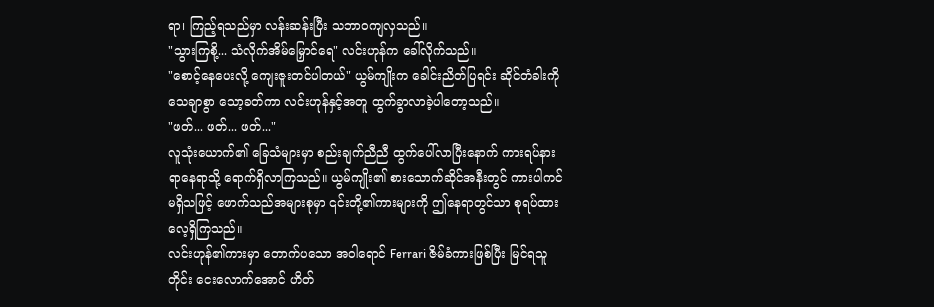ရာ၊ ကြည့်ရသည်မှာ လန်းဆန်းပြီး သဘာဝကျလှသည်။
"သွားကြစို့... သံလိုက်အိမ်မြှောင်ရေ" လင်းဟုန်က ခေါ်လိုက်သည်။
"စောင့်နေပေးလို့ ကျေးဇူးတင်ပါတယ်" ယွမ်ကျိုးက ခေါင်းညိတ်ပြရင်း ဆိုင်တံခါးကို သေချာစွာ သော့ခတ်ကာ လင်းဟုန်နှင့်အတူ ထွက်ခွာလာခဲ့ပါတော့သည်။
"ဖတ်... ဖတ်... ဖတ်..."
လူသုံးယောက်၏ ခြေသံများမှာ စည်းချက်ညီညီ ထွက်ပေါ်လာပြီးနောက် ကားရပ်နားရာနေရာသို့ ရောက်ရှိလာကြသည်။ ယွမ်ကျိုး၏ စားသောက်ဆိုင်အနီးတွင် ကားပါကင်မရှိသဖြင့် ဖောက်သည်အများစုမှာ ၎င်းတို့၏ကားများကို ဤနေရာတွင်သာ စုရပ်ထားလေ့ရှိကြသည်။
လင်းဟုန်၏ကားမှာ တောက်ပသော အဝါရောင် Ferrari ဇိမ်ခံကားဖြစ်ပြီး မြင်ရသူတိုင်း ငေးလောက်အောင် ဟိတ်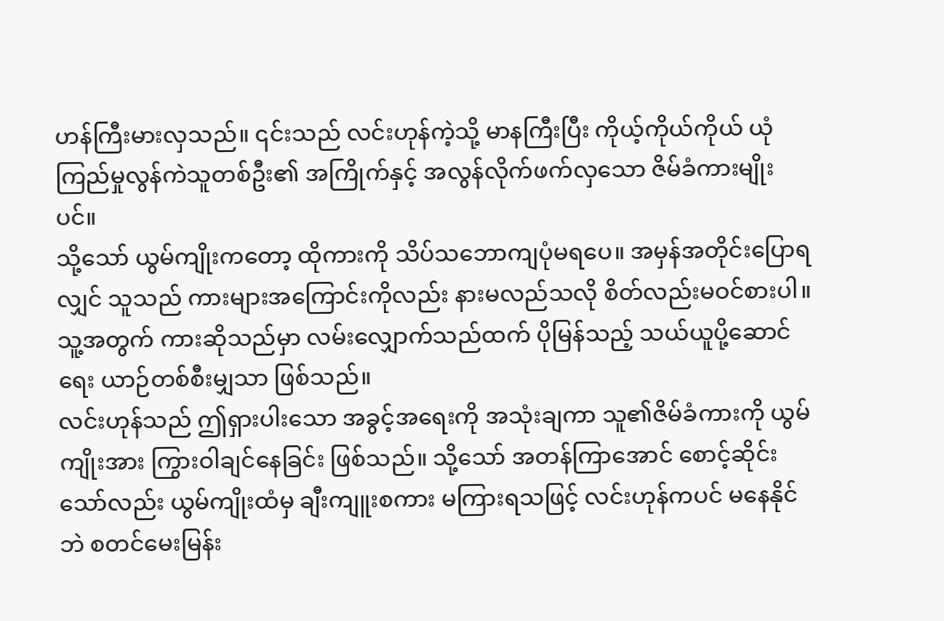ဟန်ကြီးမားလှသည်။ ၎င်းသည် လင်းဟုန်ကဲ့သို့ မာနကြီးပြီး ကိုယ့်ကိုယ်ကိုယ် ယုံကြည်မှုလွန်ကဲသူတစ်ဦး၏ အကြိုက်နှင့် အလွန်လိုက်ဖက်လှသော ဇိမ်ခံကားမျိုးပင်။
သို့သော် ယွမ်ကျိုးကတော့ ထိုကားကို သိပ်သဘောကျပုံမရပေ။ အမှန်အတိုင်းပြောရလျှင် သူသည် ကားများအကြောင်းကိုလည်း နားမလည်သလို စိတ်လည်းမဝင်စားပါ။ သူ့အတွက် ကားဆိုသည်မှာ လမ်းလျှောက်သည်ထက် ပိုမြန်သည့် သယ်ယူပို့ဆောင်ရေး ယာဉ်တစ်စီးမျှသာ ဖြစ်သည်။
လင်းဟုန်သည် ဤရှားပါးသော အခွင့်အရေးကို အသုံးချကာ သူ၏ဇိမ်ခံကားကို ယွမ်ကျိုးအား ကြွားဝါချင်နေခြင်း ဖြစ်သည်။ သို့သော် အတန်ကြာအောင် စောင့်ဆိုင်းသော်လည်း ယွမ်ကျိုးထံမှ ချီးကျူးစကား မကြားရသဖြင့် လင်းဟုန်ကပင် မနေနိုင်ဘဲ စတင်မေးမြန်း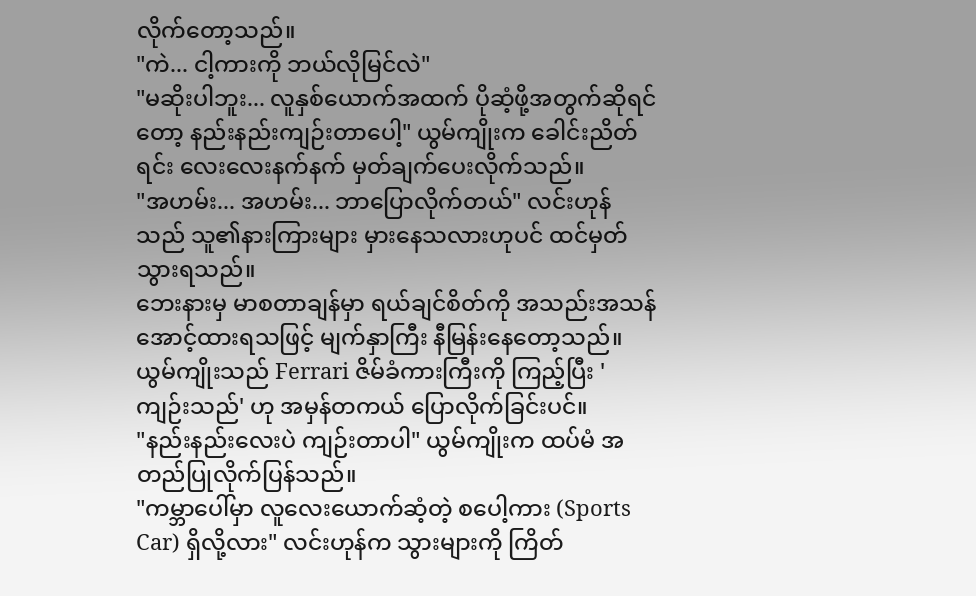လိုက်တော့သည်။
"ကဲ... ငါ့ကားကို ဘယ်လိုမြင်လဲ"
"မဆိုးပါဘူး... လူနှစ်ယောက်အထက် ပိုဆံ့ဖို့အတွက်ဆိုရင်တော့ နည်းနည်းကျဉ်းတာပေါ့" ယွမ်ကျိုးက ခေါင်းညိတ်ရင်း လေးလေးနက်နက် မှတ်ချက်ပေးလိုက်သည်။
"အဟမ်း... အဟမ်း... ဘာပြောလိုက်တယ်" လင်းဟုန်သည် သူ၏နားကြားများ မှားနေသလားဟုပင် ထင်မှတ်သွားရသည်။
ဘေးနားမှ မာစတာချန်မှာ ရယ်ချင်စိတ်ကို အသည်းအသန် အောင့်ထားရသဖြင့် မျက်နှာကြီး နီမြန်းနေတော့သည်။ ယွမ်ကျိုးသည် Ferrari ဇိမ်ခံကားကြီးကို ကြည့်ပြီး 'ကျဉ်းသည်' ဟု အမှန်တကယ် ပြောလိုက်ခြင်းပင်။
"နည်းနည်းလေးပဲ ကျဉ်းတာပါ" ယွမ်ကျိုးက ထပ်မံ အတည်ပြုလိုက်ပြန်သည်။
"ကမ္ဘာပေါ်မှာ လူလေးယောက်ဆံ့တဲ့ စပေါ့ကား (Sports Car) ရှိလို့လား" လင်းဟုန်က သွားများကို ကြိတ်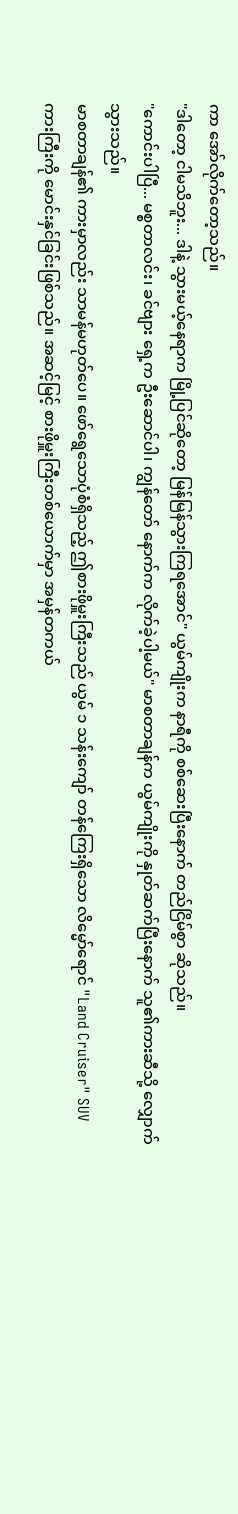ကာ အော်လိုက်တော့သည်။
"ဒါတော့ ငါမသိဘူး... ဒါနဲ့ သွားမယ့်နေရာက မြို့ပြင်ဆိုတော့ မြန်မြန်သွားကြရအောင်" ယွမ်ကျိုးက နာရီကို စစ်ဆေးပြီးနောက် တည်ငြိမ်စွာ ဆိုသည်။
"ကောင်းပါပြီ... မစ္စတာလင်း၊ ခင်ဗျား ရှေ့က ဦးဆောင်ပါ၊ ကျွန်တော် နောက်က လိုက်ခဲ့ပါ့မယ်" မာစတာချန်က ယွမ်ကျိုးကို နှုတ်ဆက်ပြီးနောက် သူ၏ကားဆီသို့ လျှောက်သွားသည်။
မာစတာချန်၏ ကားမှာလည်း သာမန်မဟုတ်ပေ။ ဖော်ရွေသောပုံစံရှိသည့် ဤစားဖိုမှူးကြီးသည် ယွမ် ၁ သန်းကျော် တန်ကြေးရှိသော လိမ္မော်ရောင် "Land Cruiser" SUV ကားကြီးကို မောင်းနှင်ခြင်းဖြစ်သည်။ အဆင့်မြင့် စားဖိုမှူးကြီးတစ်ယောက်မှာ အမှန်တကယ်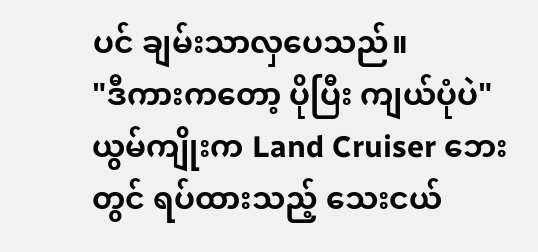ပင် ချမ်းသာလှပေသည်။
"ဒီကားကတော့ ပိုပြီး ကျယ်ပုံပဲ" ယွမ်ကျိုးက Land Cruiser ဘေးတွင် ရပ်ထားသည့် သေးငယ်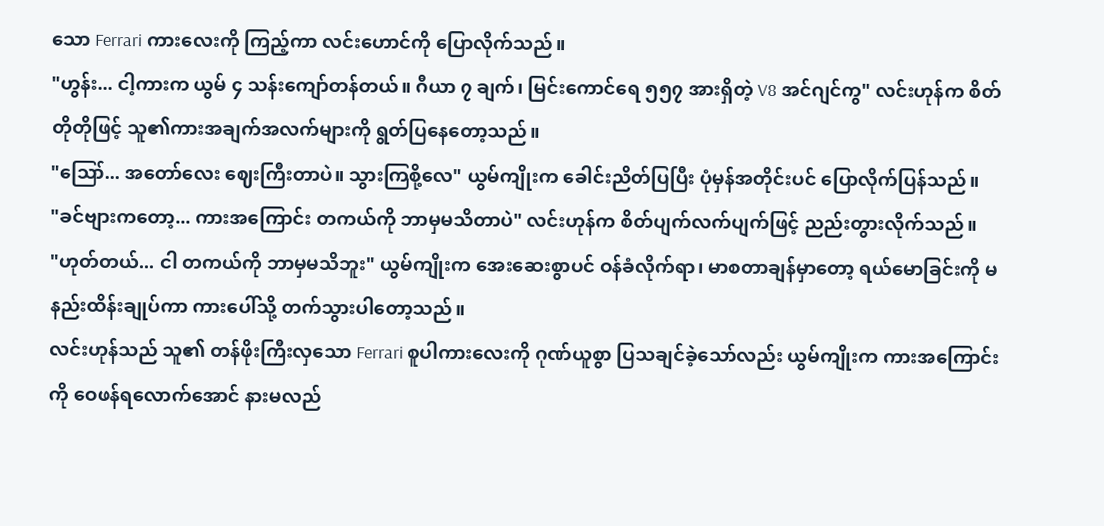သော Ferrari ကားလေးကို ကြည့်ကာ လင်းဟောင်ကို ပြောလိုက်သည်။
"ဟွန်း... ငါ့ကားက ယွမ် ၄ သန်းကျော်တန်တယ်။ ဂီယာ ၇ ချက်၊ မြင်းကောင်ရေ ၅၅၇ အားရှိတဲ့ V8 အင်ဂျင်ကွ" လင်းဟုန်က စိတ်တိုတိုဖြင့် သူ၏ကားအချက်အလက်များကို ရွတ်ပြနေတော့သည်။
"ဪ... အတော်လေး ဈေးကြီးတာပဲ။ သွားကြစို့လေ" ယွမ်ကျိုးက ခေါင်းညိတ်ပြပြီး ပုံမှန်အတိုင်းပင် ပြောလိုက်ပြန်သည်။
"ခင်ဗျားကတော့... ကားအကြောင်း တကယ်ကို ဘာမှမသိတာပဲ" လင်းဟုန်က စိတ်ပျက်လက်ပျက်ဖြင့် ညည်းတွားလိုက်သည်။
"ဟုတ်တယ်... ငါ တကယ်ကို ဘာမှမသိဘူး" ယွမ်ကျိုးက အေးဆေးစွာပင် ဝန်ခံလိုက်ရာ၊ မာစတာချန်မှာတော့ ရယ်မောခြင်းကို မနည်းထိန်းချုပ်ကာ ကားပေါ်သို့ တက်သွားပါတော့သည်။
လင်းဟုန်သည် သူ၏ တန်ဖိုးကြီးလှသော Ferrari စူပါကားလေးကို ဂုဏ်ယူစွာ ပြသချင်ခဲ့သော်လည်း ယွမ်ကျိုးက ကားအကြောင်းကို ဝေဖန်ရလောက်အောင် နားမလည်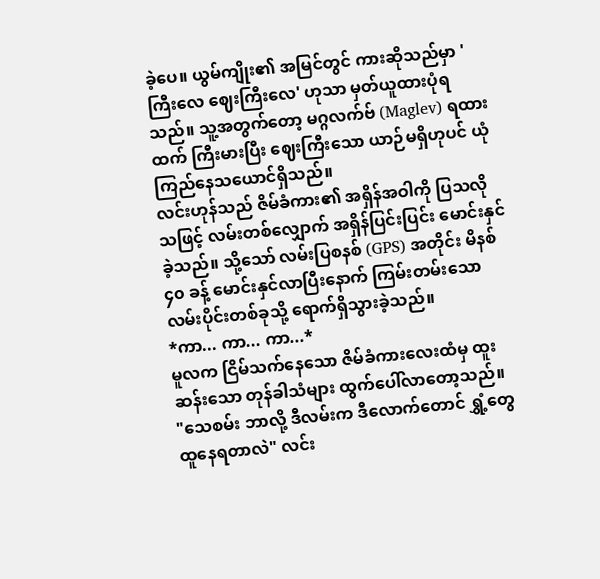ခဲ့ပေ။ ယွမ်ကျိုး၏ အမြင်တွင် ကားဆိုသည်မှာ 'ကြီးလေ ဈေးကြီးလေ' ဟုသာ မှတ်ယူထားပုံရသည်။ သူ့အတွက်တော့ မဂ္ဂလက်ဗ် (Maglev) ရထားထက် ကြီးမားပြီး ဈေးကြီးသော ယာဉ်မရှိဟုပင် ယုံကြည်နေသယောင်ရှိသည်။
လင်းဟုန်သည် ဇိမ်ခံကား၏ အရှိန်အဝါကို ပြသလိုသဖြင့် လမ်းတစ်လျှောက် အရှိန်ပြင်းပြင်း မောင်းနှင်ခဲ့သည်။ သို့သော် လမ်းပြစနစ် (GPS) အတိုင်း မိနစ် ၄၀ ခန့် မောင်းနှင်လာပြီးနောက် ကြမ်းတမ်းသော လမ်းပိုင်းတစ်ခုသို့ ရောက်ရှိသွားခဲ့သည်။
*ကာ... ကာ... ကာ...*
မူလက ငြိမ်သက်နေသော ဇိမ်ခံကားလေးထံမှ ထူးဆန်းသော တုန်ခါသံများ ထွက်ပေါ်လာတော့သည်။
"သေစမ်း ဘာလို့ ဒီလမ်းက ဒီလောက်တောင် ရွှံ့တွေ ထူနေရတာလဲ" လင်း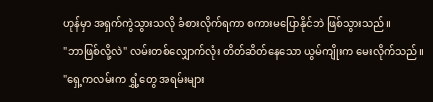ဟုန်မှာ အရှက်ကွဲသွားသလို ခံစားလိုက်ရကာ စကားမပြောနိုင်ဘဲ ဖြစ်သွားသည်။
"ဘာဖြစ်လို့လဲ" လမ်းတစ်လျှောက်လုံး တိတ်ဆိတ်နေသော ယွမ်ကျိုးက မေးလိုက်သည်။
"ရှေ့ကလမ်းက ရွှံ့တွေ အရမ်းများ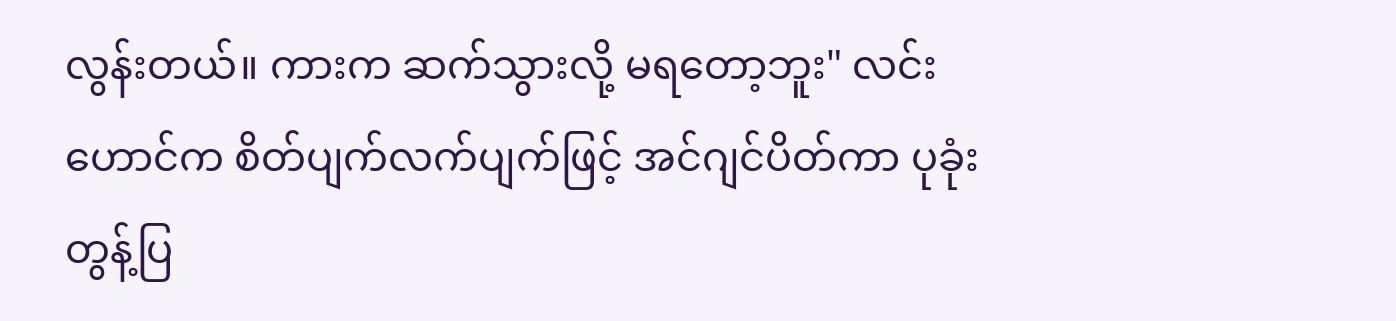လွန်းတယ်။ ကားက ဆက်သွားလို့ မရတော့ဘူး" လင်းဟောင်က စိတ်ပျက်လက်ပျက်ဖြင့် အင်ဂျင်ပိတ်ကာ ပုခုံးတွန့်ပြ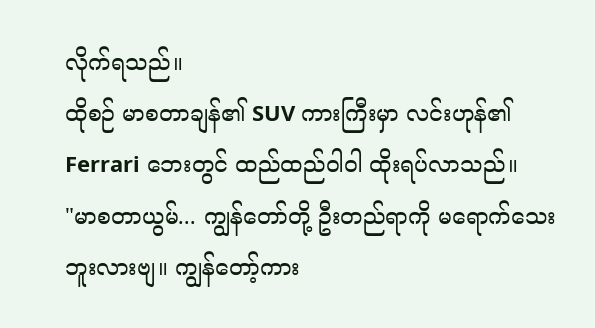လိုက်ရသည်။
ထိုစဉ် မာစတာချန်၏ SUV ကားကြီးမှာ လင်းဟုန်၏ Ferrari ဘေးတွင် ထည်ထည်ဝါဝါ ထိုးရပ်လာသည်။
"မာစတာယွမ်... ကျွန်တော်တို့ ဦးတည်ရာကို မရောက်သေးဘူးလားဗျ။ ကျွန်တော့်ကား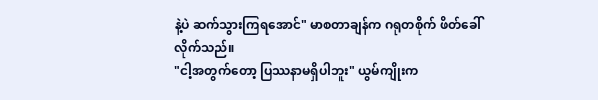နဲ့ပဲ ဆက်သွားကြရအောင်" မာစတာချန်က ဂရုတစိုက် ဖိတ်ခေါ်လိုက်သည်။
"ငါ့အတွက်တော့ ပြဿနာမရှိပါဘူး" ယွမ်ကျိုးက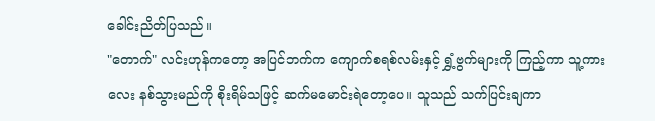ခေါင်းညိတ်ပြသည်။
"တောက်" လင်းဟုန်ကတော့ အပြင်ဘက်က ကျောက်စရစ်လမ်းနှင့် ရွှံ့ဗွက်များကို ကြည့်ကာ သူ့ကားလေး နစ်သွားမည်ကို စိုးရိမ်သဖြင့် ဆက်မမောင်းရဲတော့ပေ။ သူသည် သက်ပြင်းချကာ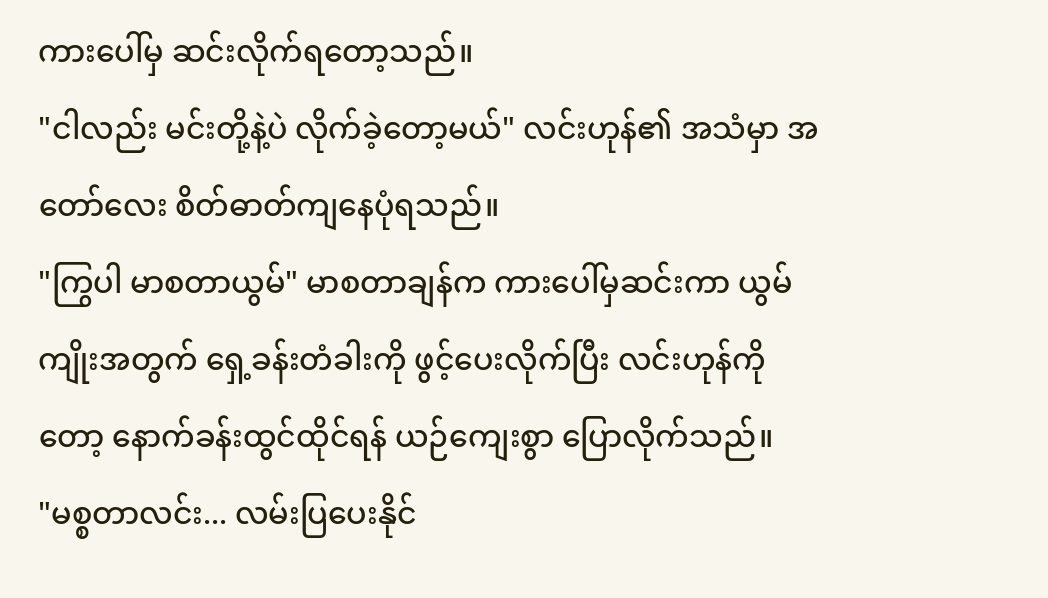ကားပေါ်မှ ဆင်းလိုက်ရတော့သည်။
"ငါလည်း မင်းတို့နဲ့ပဲ လိုက်ခဲ့တော့မယ်" လင်းဟုန်၏ အသံမှာ အတော်လေး စိတ်ဓာတ်ကျနေပုံရသည်။
"ကြွပါ မာစတာယွမ်" မာစတာချန်က ကားပေါ်မှဆင်းကာ ယွမ်ကျိုးအတွက် ရှေ့ခန်းတံခါးကို ဖွင့်ပေးလိုက်ပြီး လင်းဟုန်ကိုတော့ နောက်ခန်းထွင်ထိုင်ရန် ယဉ်ကျေးစွာ ပြောလိုက်သည်။
"မစ္စတာလင်း... လမ်းပြပေးနိုင်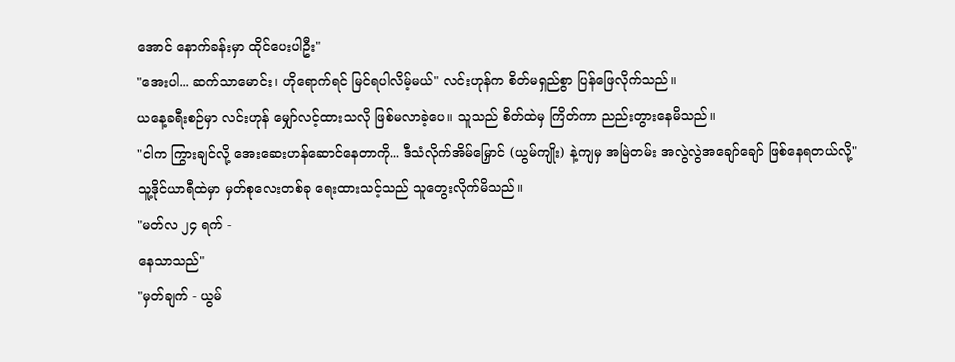အောင် နောက်ခန်းမှာ ထိုင်ပေးပါဦး"
"အေးပါ... ဆက်သာမောင်း၊ ဟိုရောက်ရင် မြင်ရပါလိမ့်မယ်" လင်းဟုန်က စိတ်မရှည်စွာ ပြန်ဖြေလိုက်သည်။
ယနေ့ခရီးစဉ်မှာ လင်းဟုန် မျှော်လင့်ထားသလို ဖြစ်မလာခဲ့ပေ။ သူသည် စိတ်ထဲမှ ကြိတ်ကာ ညည်းတွားနေမိသည်။
"ငါက ကြွားချင်လို့ အေးဆေးဟန်ဆောင်နေတာကို... ဒီသံလိုက်အိမ်မြှောင် (ယွမ်ကျိုး) နဲ့ကျမှ အမြဲတမ်း အလွဲလွဲအချော်ချော် ဖြစ်နေရတယ်လို့"
သူ့ဒိုင်ယာရီထဲမှာ မှတ်စုလေးတစ်ခု ရေးထားသင့်သည် သူတွေးလိုက်မိသည်။
"မတ်လ ၂၄ ရက် -
နေသာသည်"
"မှတ်ချက် - ယွမ်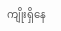ကျိုးရှိနေ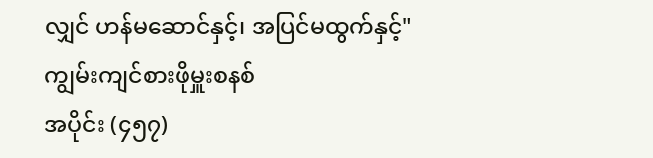လျှင် ဟန်မဆောင်နှင့်၊ အပြင်မထွက်နှင့်"
ကျွမ်းကျင်စားဖိုမှူးစနစ်
အပိုင်း (၄၅၇)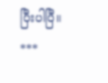ပြီးပါပြီ။
***